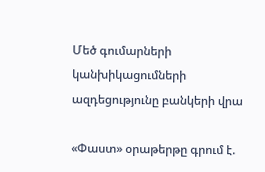Մեծ գումարների կանխիկացումների ազդեցությունը բանկերի վրա

«Փաստ» օրաթերթը գրում է.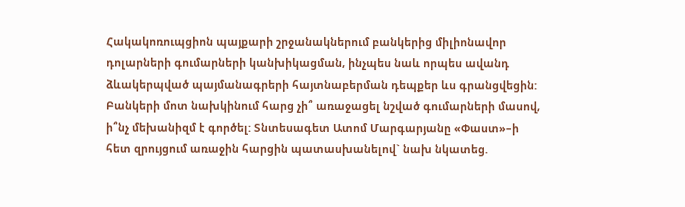Հակակոռուպցիոն պայքարի շրջանակներում բանկերից միլիոնավոր դոլարների գումարների կանխիկացման, ինչպես նաև որպես ավանդ ձևակերպված պայմանագրերի հայտնաբերման դեպքեր ևս գրանցվեցին: Բանկերի մոտ նախկինում հարց չի՞ առաջացել նշված գումարների մասով, ի՞նչ մեխանիզմ է գործել: Տնտեսագետ Ատոմ Մարգարյանը «Փաստ»–ի հետ զրույցում առաջին հարցին պատասխանելով` նախ նկատեց.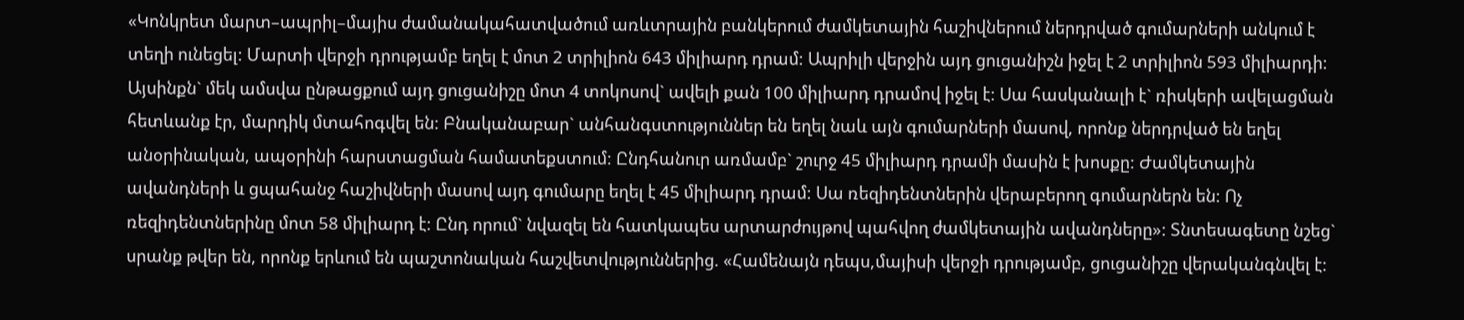«Կոնկրետ մարտ–ապրիլ–մայիս ժամանակահատվածում առևտրային բանկերում ժամկետային հաշիվներում ներդրված գումարների անկում է տեղի ունեցել: Մարտի վերջի դրությամբ եղել է մոտ 2 տրիլիոն 643 միլիարդ դրամ: Ապրիլի վերջին այդ ցուցանիշն իջել է 2 տրիլիոն 593 միլիարդի: Այսինքն` մեկ ամսվա ընթացքում այդ ցուցանիշը մոտ 4 տոկոսով` ավելի քան 100 միլիարդ դրամով իջել է: Սա հասկանալի է` ռիսկերի ավելացման հետևանք էր, մարդիկ մտահոգվել են: Բնականաբար` անհանգստություններ են եղել նաև այն գումարների մասով, որոնք ներդրված են եղել անօրինական, ապօրինի հարստացման համատեքստում: Ընդհանուր առմամբ` շուրջ 45 միլիարդ դրամի մասին է խոսքը: Ժամկետային ավանդների և ցպահանջ հաշիվների մասով այդ գումարը եղել է 45 միլիարդ դրամ: Սա ռեզիդենտներին վերաբերող գումարներն են: Ոչ ռեզիդենտներինը մոտ 58 միլիարդ է: Ընդ որում` նվազել են հատկապես արտարժույթով պահվող ժամկետային ավանդները»: Տնտեսագետը նշեց` սրանք թվեր են, որոնք երևում են պաշտոնական հաշվետվություններից. «Համենայն դեպս,մայիսի վերջի դրությամբ, ցուցանիշը վերականգնվել է: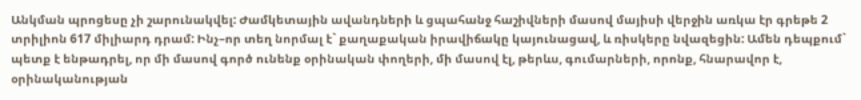Անկման պրոցեսը չի շարունակվել: Ժամկետային ավանդների և ցպահանջ հաշիվների մասով մայիսի վերջին առկա էր գրեթե 2 տրիլիոն 617 միլիարդ դրամ: Ինչ–որ տեղ նորմալ է` քաղաքական իրավիճակը կայունացավ, և ռիսկերը նվազեցին: Ամեն դեպքում` պետք է ենթադրել, որ մի մասով գործ ունենք օրինական փողերի, մի մասով էլ, թերևս, գումարների, որոնք, հնարավոր է, օրինականության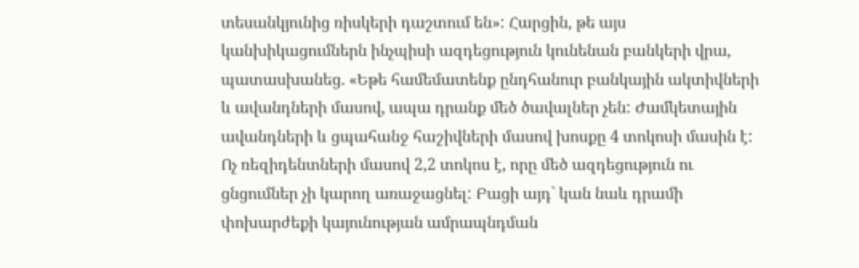տեսանկյունից ռիսկերի դաշտում են»: Հարցին, թե այս կանխիկացումներն ինչպիսի ազդեցություն կունենան բանկերի վրա, պատասխանեց. «Եթե համեմատենք ընդհանուր բանկային ակտիվների և ավանդների մասով, ապա դրանք մեծ ծավալներ չեն: Ժամկետային ավանդների և ցպահանջ հաշիվների մասով խոսքը 4 տոկոսի մասին է: Ոչ ռեզիդենտների մասով 2,2 տոկոս է, որը մեծ ազդեցություն ու ցնցումներ չի կարող առաջացնել: Բացի այդ` կան նաև դրամի փոխարժեքի կայունության ամրապնդման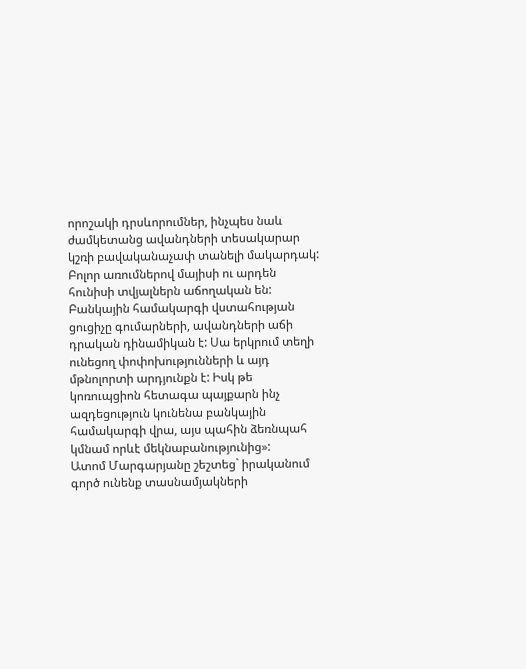որոշակի դրսևորումներ, ինչպես նաև ժամկետանց ավանդների տեսակարար կշռի բավականաչափ տանելի մակարդակ: Բոլոր առումներով մայիսի ու արդեն հունիսի տվյալներն աճողական են: Բանկային համակարգի վստահության ցուցիչը գումարների, ավանդների աճի դրական դինամիկան է: Սա երկրում տեղի ունեցող փոփոխությունների և այդ մթնոլորտի արդյունքն է: Իսկ թե կոռուպցիոն հետագա պայքարն ինչ ազդեցություն կունենա բանկային համակարգի վրա, այս պահին ձեռնպահ կմնամ որևէ մեկնաբանությունից»:
Ատոմ Մարգարյանը շեշտեց` իրականում գործ ունենք տասնամյակների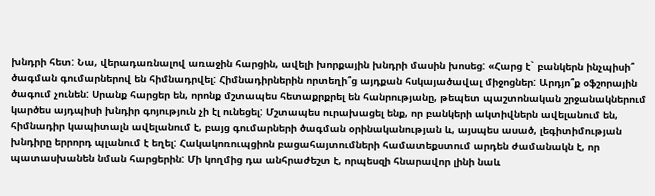խնդրի հետ: Նա, վերադառնալով առաջին հարցին, ավելի խորքային խնդրի մասին խոսեց: «Հարց է` բանկերն ինչպիսի՞ ծագման գումարներով են հիմնադրվել: Հիմնադիրներին որտեղի՞ց այդքան հսկայածավալ միջոցներ: Արդյո՞ք օֆշորային ծագում չունեն: Սրանք հարցեր են, որոնք մշտապես հետաքրքրել են հանրությանը, թեպետ պաշտոնական շրջանակներում կարծես այդպիսի խնդիր գոյություն չի էլ ունեցել: Մշտապես ուրախացել ենք, որ բանկերի ակտիվներն ավելանում են, հիմնադիր կապիտալն ավելանում է, բայց գումարների ծագման օրինականության և, այսպես ասած, լեգիտիմության խնդիրը երրորդ պլանում է եղել: Հակակոռուպցիոն բացահայտումների համատեքստում արդեն ժամանակն է, որ պատասխանեն նման հարցերին: Մի կողմից դա անհրաժեշտ է, որպեսզի հնարավոր լինի նաև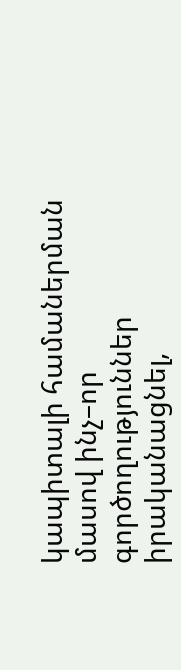կապիտալի համաներման մասով ինչ–որ գործողություններ իրականացնել,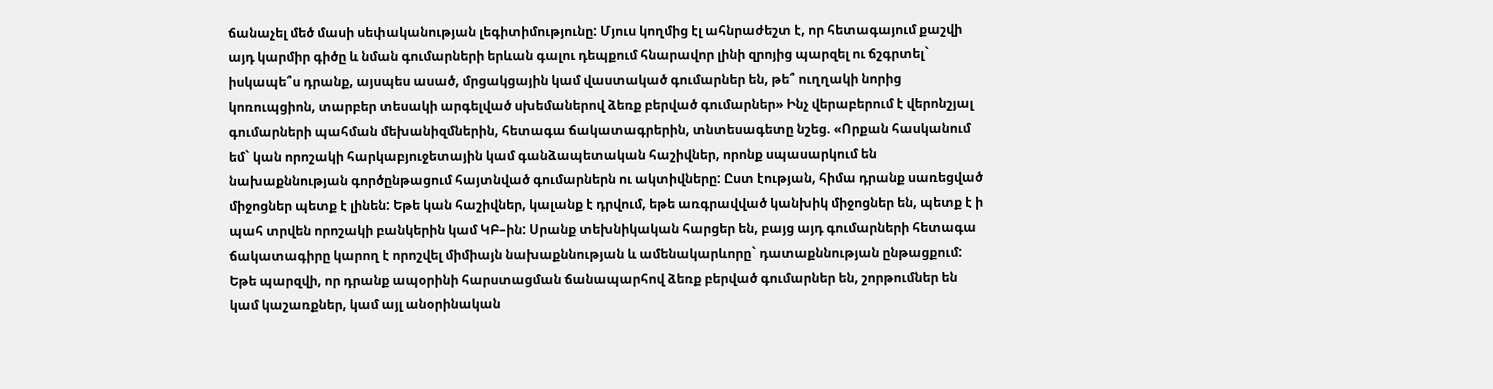ճանաչել մեծ մասի սեփականության լեգիտիմությունը: Մյուս կողմից էլ ահնրաժեշտ է, որ հետագայում քաշվի այդ կարմիր գիծը և նման գումարների երևան գալու դեպքում հնարավոր լինի զրոյից պարզել ու ճշգրտել` իսկապե՞ս դրանք, այսպես ասած, մրցակցային կամ վաստակած գումարներ են, թե՞ ուղղակի նորից կոռուպցիոն, տարբեր տեսակի արգելված սխեմաներով ձեռք բերված գումարներ» Ինչ վերաբերում է վերոնշյալ գումարների պահման մեխանիզմներին, հետագա ճակատագրերին, տնտեսագետը նշեց. «Որքան հասկանում եմ` կան որոշակի հարկաբյուջետային կամ գանձապետական հաշիվներ, որոնք սպասարկում են նախաքննության գործընթացում հայտնված գումարներն ու ակտիվները: Ըստ էության, հիմա դրանք սառեցված միջոցներ պետք է լինեն: Եթե կան հաշիվներ, կալանք է դրվում, եթե առգրավված կանխիկ միջոցներ են, պետք է ի պահ տրվեն որոշակի բանկերին կամ ԿԲ–ին: Սրանք տեխնիկական հարցեր են, բայց այդ գումարների հետագա ճակատագիրը կարող է որոշվել միմիայն նախաքննության և ամենակարևորը` դատաքննության ընթացքում: Եթե պարզվի, որ դրանք ապօրինի հարստացման ճանապարհով ձեռք բերված գումարներ են, շորթումներ են կամ կաշառքներ, կամ այլ անօրինական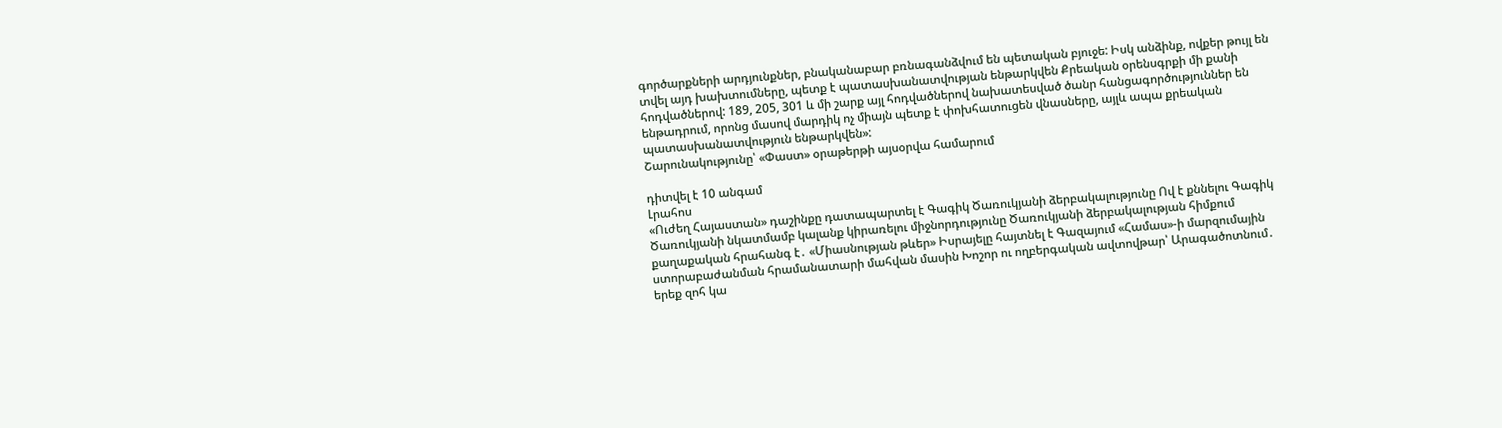գործարքների արդյունքներ, բնականաբար բռնագանձվում են պետական բյուջե: Իսկ անձինք, ովքեր թույլ են տվել այդ խախտումները, պետք է պատասխանատվության ենթարկվեն Քրեական օրենսգրքի մի քանի հոդվածներով: 189, 205, 301 և մի շարք այլ հոդվածներով նախատեսված ծանր հանցագործություններ են ենթադրում, որոնց մասով մարդիկ ոչ միայն պետք է փոխհատուցեն վնասները, այլև ապա քրեական պատասխանատվություն ենթարկվեն»:
Շարունակությունը՝ «Փաստ» օրաթերթի այսօրվա համարում

դիտվել է 10 անգամ
Լրահոս
«Ուժեղ Հայաստան» դաշինքը դատապարտել է Գագիկ Ծառուկյանի ձերբակալությունը Ով է քննելու Գագիկ Ծառուկյանի նկատմամբ կալանք կիրառելու միջնորդությունը Ծառուկյանի ձերբակալության հիմքում քաղաքական հրահանգ է․ «Միասնության թևեր» Իսրայելը հայտնել է Գազայում «Համաս»-ի մարզումային ստորաբաժանման հրամանատարի մահվան մասին Խոշոր ու ողբերգական ավտովթար՝ Արագածոտնում․ երեք զոհ կա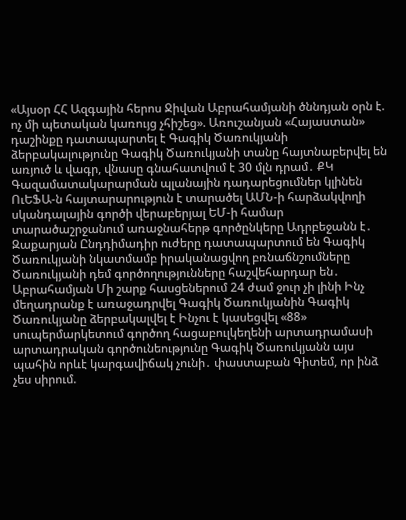«Այսօր ՀՀ Ազգային հերոս Ջիվան Աբրահամյանի ծննդյան օրն է. ոչ մի պետական կառույց չհիշեց». Առուշանյան «Հայաստան» դաշինքը դատապարտել է Գագիկ Ծառուկյանի ձերբակալությունը Գագիկ Ծառուկյանի տանը հայտնաբերվել են առյուծ և վագր, վնասը գնահատվում է 30 մլն դրամ․ ՔԿ Գազամատակարարման պլանային դադարեցումներ կլինեն ՈւԵՖԱ-ն հայտարարություն է տարածել ԱՄՆ-ի հարձակվողի սկանդալային գործի վերաբերյալ ԵՄ-ի համար տարածաշրջանում առաջնահերթ գործընկերը Ադրբեջանն է․ Զաքարյան Ընդդիմադիր ուժերը դատապարտում են Գագիկ Ծառուկյանի նկատմամբ իրականացվող բռնաճնշումները Ծառուկյանի դեմ գործողությունները հաշվեհարդար են․ Աբրահամյան Մի շարք հասցեներում 24 ժամ ջուր չի լինի Ինչ մեղադրանք է առաջադրվել Գագիկ Ծառուկյանին Գագիկ Ծառուկյանը ձերբակալվել է Ինչու է կասեցվել «88» սուպերմարկետում գործող հացաբուլկեղենի արտադրամասի արտադրական գործունեությունը Գագիկ Ծառուկյանն այս պահին որևէ կարգավիճակ չունի․ փաստաբան Գիտեմ, որ ինձ չես սիրում.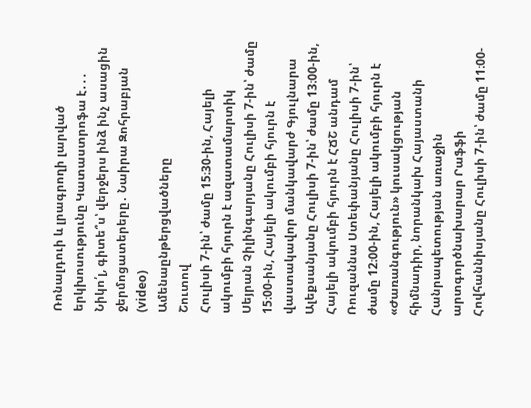Ռոնալդուի և լրագրողի լարված երկխոսությունը Կատաստրոֆա է․․․ Նիկո՛լ, գիտե՞ս՝ վերջերս ինձ ինչ ասացին ջերմոցատերերը․ Նաիրա Զոհրաբյան (video)
Ամենաընթերցվածները
Շուտով
Հուլիսի 7-ին՝ ժամը 15։30-ին, Հայելի ակումբի հյուրն է ազատամարտիկ Սեյրան Չիլինգարյանը Հուլիսի 7-ին՝ ժամը 15։00-ին, Հայելի ակումբի հյուրն է վաստակավոր մանկավարժ Գյուլնարա Ալեքսանյանը Հուլիսի 7-ին՝ ժամը 13։00-ին, Հայելի ակումբի հյուրն է ՀՃՇ անդամ Ռուզաննա Ստեփանյանը Հուլիսի 7-ին՝ ժամը 12։00-ին, Հայելի ակումբի հյուրն է «Ժառանգություն» կուսակցության հիմնադիր, նորանկախ Հայաստանի Հանրապետության առաջին արտգործնախարար Րաֆֆի Հովհաննիսյանը Հուլիսի 7-ին՝ ժամը 11։00-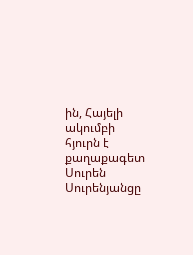ին, Հայելի ակումբի հյուրն է քաղաքագետ Սուրեն Սուրենյանցը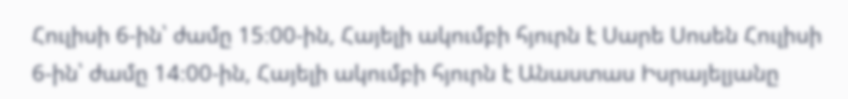Հուլիսի 6-ին՝ ժամը 15։00-ին, Հայելի ակումբի հյուրն է Սարե Սոսեն Հուլիսի 6-ին՝ ժամը 14։00-ին, Հայելի ակումբի հյուրն է Անաստաս Իսրայելյանը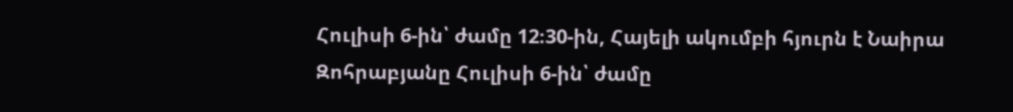Հուլիսի 6-ին՝ ժամը 12։30-ին, Հայելի ակումբի հյուրն է Նաիրա Զոհրաբյանը Հուլիսի 6-ին՝ ժամը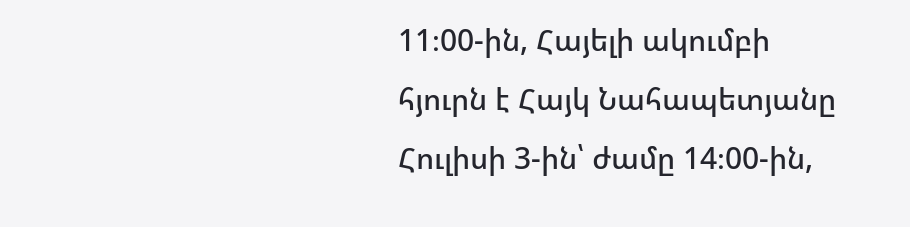11։00-ին, Հայելի ակումբի հյուրն է Հայկ Նահապետյանը Հուլիսի 3-ին՝ ժամը 14։00-ին,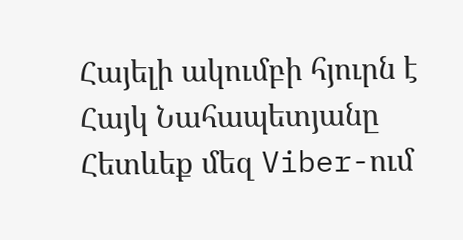Հայելի ակումբի հյուրն է Հայկ Նահապետյանը
Հետևեք մեզ Viber-ում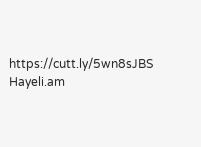https://cutt.ly/5wn8sJBS
Hayeli.am